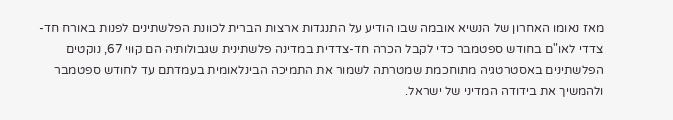מאז נאומו האחרון של הנשיא אובמה שבו הודיע על התנגדות ארצות הברית לכוונת הפלשתינים לפנות באורח חד-צדדי לאו"ם בחודש ספטמבר כדי לקבל הכרה חד-צדדית במדינה פלשתינית שגבולותיה הם קווי 67, נוקטים הפלשתינים באסטרטגיה מתוחכמת שמטרתה לשמור את התמיכה הבינלאומית בעמדתם עד לחודש ספטמבר ולהמשיך את בידודה המדיני של ישראל.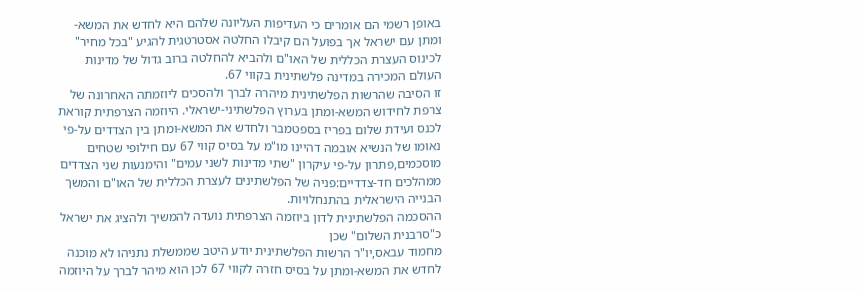באופן רשמי הם אומרים כי העדיפות העליונה שלהם היא לחדש את המשא-ומתן עם ישראל אך בפועל הם קיבלו החלטה אסטרטגית להגיע "בכל מחיר" לכינוס העצרת הכללית של האו"ם ולהביא להחלטה ברוב גדול של מדינות העולם המכירה במדינה פלשתינית בקווי 67.
זו הסיבה שהרשות הפלשתינית מיהרה לברך ולהסכים ליוזמתה האחרונה של צרפת לחידוש המשא-ומתן בערוץ הפלשתיני-ישראלי. היוזמה הצרפתית קוראת לכנס ועידת שלום בפריז בספטמבר ולחדש את המשא-ומתן בין הצדדים על-פי נאומו של הנשיא אובמה דהיינו מו"מ על בסיס קווי 67 עם חילופי שטחים מוסכמים,פתרון על-פי עיקרון "שתי מדינות לשני עמים" והימנעות שני הצדדים ממהלכים חד-צדדיים:פניה של הפלשתינים לעצרת הכללית של האו"ם והמשך הבנייה הישראלית בהתנחלויות.
ההסכמה הפלשתינית לדון ביוזמה הצרפתית נועדה להמשיך ולהציג את ישראל כ"סרבנית השלום" שכן
מחמוד עבאס,יו"ר הרשות הפלשתינית יודע היטב שממשלת נתניהו לא מוכנה לחדש את המשא-ומתן על בסיס חזרה לקווי 67 לכן הוא מיהר לברך על היוזמה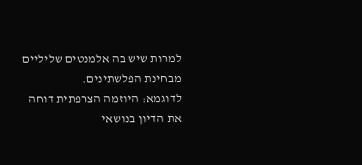למרות שיש בה אלמנטים שליליים מבחינת הפלשתינים.
לדוגמא: היוזמה הצרפתית דוחה את הדיון בנושאי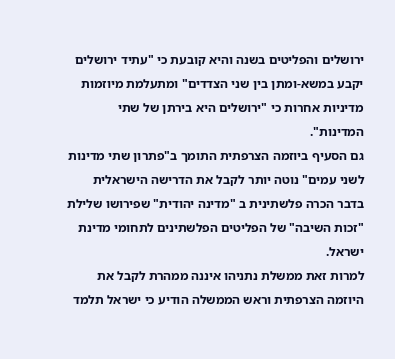ירושלים והפליטים בשנה והיא קובעת כי "עתיד ירושלים יקבע במשא-ומתן בין שני הצדדים" ומתעלמת מיוזמות מדיניות אחרות כי "ירושלים היא בירתן של שתי המדינות".
גם הסעיף ביוזמה הצרפתית התומך ב"פתרון שתי מדינות לשני עמים" נוטה יותר לקבל את הדרישה הישראלית בדבר הכרה פלשתינית ב "מדינה יהודית" שפירושו שלילת "זכות השיבה" של הפליטים הפלשתינים לתחומי מדינת ישראל.
למרות זאת ממשלת נתניהו איננה ממהרת לקבל את היוזמה הצרפתית וראש הממשלה הודיע כי ישראל תלמד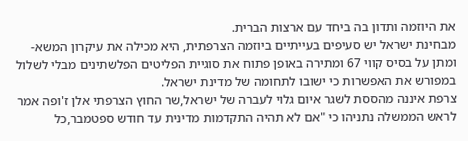את היוזמה ותדון בה ביחד עם ארצות הברית.
מבחינת ישראל יש סעיפים בעייתיים ביוזמה הצרפתית, היא מכילה את עיקרון המשא-ומתן על בסיס קווי 67 ומתירה באופן פתוח את סוגיית הפליטים הפלשתינים מבלי לשלול במפורש את האפשרות כי ישובו לתחומה של מדינת ישראל.
צרפת איננה מהססת לשגר איום גלוי לעברה של ישראל,שר החוץ הצרפתי אלן ז'ופה אמר לראש הממשלה נתניהו כי "אם לא תהיה התקדמות מדינית עד חודש ספטמבר,כל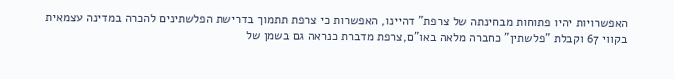האפשרויות יהיו פתוחות מבחינתה של צרפת" דהיינו, האפשרות כי צרפת תתמוך בדרישת הפלשתינים להכרה במדינה עצמאית בקווי 67 וקבלת "פלשתין" כחברה מלאה באו"ם,צרפת מדברת כנראה גם בשמן של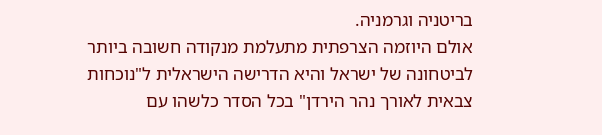בריטניה וגרמניה.
אולם היוזמה הצרפתית מתעלמת מנקודה חשובה ביותר לביטחונה של ישראל והיא הדרישה הישראלית ל"נוכחות צבאית לאורך נהר הירדן" בכל הסדר כלשהו עם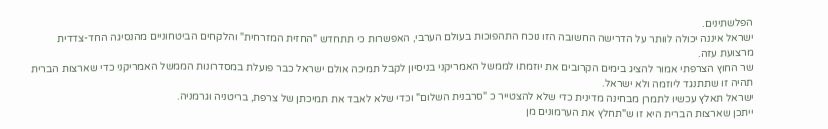הפלשתינים.
ישראל איננה יכולה לוותר על הדרישה החשובה הזו נוכח התהפוכות בעולם הערבי, האפשרות כי תתחדש "החזית המזרחית" והלקחים הביטחוניים מהנסיגה החד-צדדית מרצועת עזה.
שר החוץ הצרפתי אמור להציג בימים הקרובים את יוזמתו לממשל האמריקני בניסיון לקבל תמיכה אולם ישראל כבר פועלת במסדרונות הממשל האמריקני כדי שארצות הברית תהיה זו שתתנגד ליוזמה ולא ישראל.
ישראל תאלץ עכשיו לתמרן מבחינה מדינית כדי שלא להצטייר כ "סרבנית השלום" וכדי שלא לאבד את תמיכתן של צרפת, בריטניה וגרמניה.
ייתכן שארצות הברית היא זו ש"תחלץ את הערמונים מן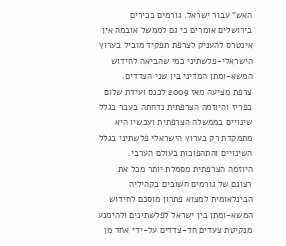האש" עבור ישראל. גורמים בכירים בירושלים אומרים כי גם לממשל אובמה אין אינטרס להעניק לצרפת תפקיד מוביל בערוץ הישראלי-פלשתיני כמי שהביאה לחידוש המשא-ומתן המדיני בין שני הצדדים.
צרפת מציעה מאז 2009 לכנס ועידת שלום בפריז והיוזמה הצרפתית נדחתה בעבר בגלל שינויים בממשלה הצרפתית ועכשיו היא מתמקדת רק בערוץ הישראלי פלשתיני בגלל השינויים והתהפוכות בעולם הערבי.
היוזמה הצרפתית מסמלת יותר מכל את רצונם של גורמים חשובים בקהיליה הבינלאומית למצוא פתרון מוסכם לחידוש המשא-ומתן בין ישראל לפלשתינים ולהימנע מנקיטת צעדים חד-צדדים על-ידי אחד מן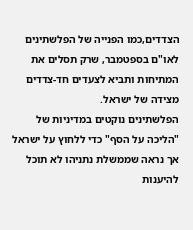הצדדים,כמו הפנייה של הפלשתינים לאו"ם בספטמבר, שרק תסלים את המתיחות ותביא לצעדים חד-צדדים מצידה של ישראל.
הפלשתינים נוקטים במדיניות של "הליכה על הסף" כדי ללחוץ על ישראל אך נראה שממשלת נתניהו לא תוכל להיענות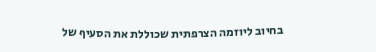בחיוב ליוזמה הצרפתית שכוללת את הסעיף של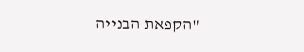"הקפאת הבנייה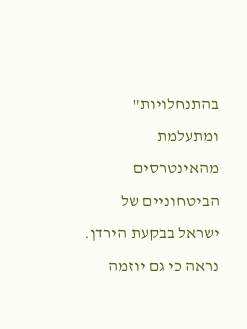בהתנחלויות" ומתעלמת מהאינטרסים הביטחוניים של ישראל בבקעת הירדן.
נראה כי גם יוזמה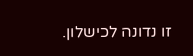זו נדונה לכישלון.